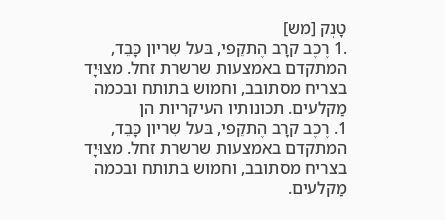טָנְק [מש]
.1 רֶכֶב קרָב הֶתקֵפי, בּעל שִריון כָּבֵד, המתקדם באמצעות שרשרת זחל. מצוּיָד בצריח מסתובב, וחמוש בתותח ובכמה מַקלעים. תכונותיו העיקריות הן
1. רֶכֶב קרָב הֶתקֵפי, בּעל שִריון כָּבֵד, המתקדם באמצעות שרשרת זחל. מצוּיָד בצריח מסתובב, וחמוש בתותח ובכמה מַקלעים.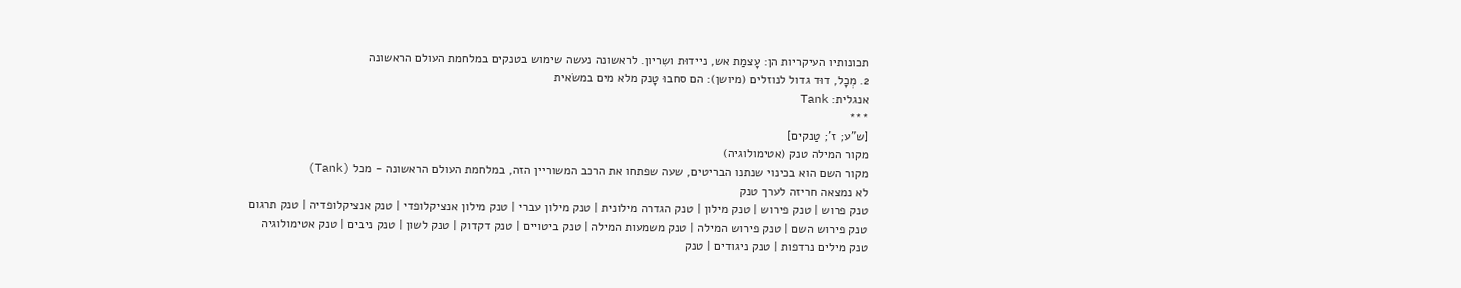תכונותיו העיקריות הן: עָצמַת אש, ניידוּת ושִריון. לראשונה נעשה שימוש בטנקים במלחמת העולם הראשונה
2. מְכָל, דוּד גדול לנוזלים (מיושן): הם סחבוּ טָנק מלא מים במשׂאית
אנגלית: Tank
***
[ש"ע; ז'; טַנקים]
מקור המילה טנק (אטימולוגיה)
מקור השם הוא בכינוי שנתנו הבריטים, שעה שפתחו את הרכב המשוריין הזה, במלחמת העולם הראשונה - מכל (Tank)
לא נמצאה חריזה לערך טנק
טנק פרוש | טנק פירוש | טנק מילון | טנק הגדרה מילונית | טנק מילון עברי | טנק מילון אנציקלופדי | טנק אנציקלופדיה | טנק תרגום
טנק פירוש השם | טנק פירוש המילה | טנק משמעות המילה | טנק ביטויים | טנק דקדוק | טנק לשון | טנק ניבים | טנק אטימולוגיה
טנק מילים נרדפות | טנק ניגודים | טנק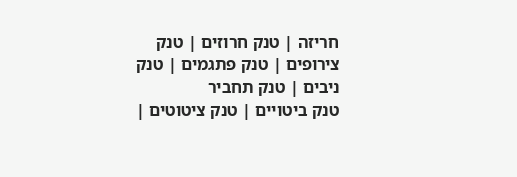חריזה | טנק חרוזים | טנק צירופים | טנק פתגמים | טנק ניבים | טנק תחביר
טנק ביטויים | טנק ציטוטים |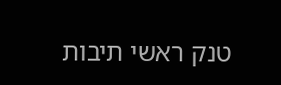טנק ראשי תיבות